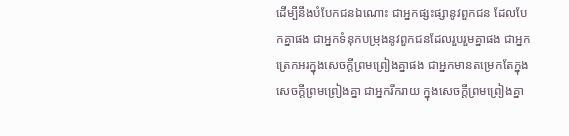ដើម្បីនឹងបំបែកជនឯណោះ ជាអ្នកផ្សះផ្សានូវពួកជន ដែលបែកគ្នាផង ជាអ្នកទំនុកបម្រុងនូវពួកជនដែលរួបរួមគ្នាផង ជាអ្នកត្រេកអរក្នុងសេចក្តីព្រមព្រៀងគ្នាផង ជាអ្នកមានតម្រេកតែក្នុងសេចក្តីព្រមព្រៀងគ្នា ជាអ្នករីករាយ ក្នុងសេចក្តីព្រមព្រៀងគ្នា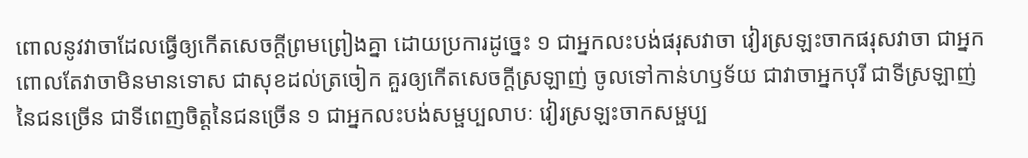ពោលនូវវាចាដែលធ្វើឲ្យកើតសេចក្តីព្រមព្រៀងគ្នា ដោយប្រការដូច្នេះ ១ ជាអ្នកលះបង់ផរុសវាចា វៀរស្រឡះចាកផរុសវាចា ជាអ្នកពោលតែវាចាមិនមានទោស ជាសុខដល់ត្រចៀក គួរឲ្យកើតសេចក្តីស្រឡាញ់ ចូលទៅកាន់ហឫទ័យ ជាវាចាអ្នកបុរី ជាទីស្រឡាញ់នៃជនច្រើន ជាទីពេញចិត្តនៃជនច្រើន ១ ជាអ្នកលះបង់សម្ផប្បលាបៈ វៀរស្រឡះចាកសម្ផប្ប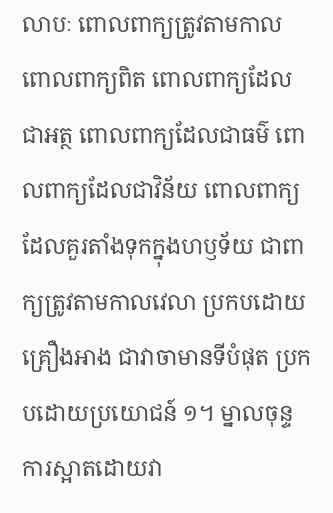លាបៈ ពោលពាក្យត្រូវតាមកាល ពោលពាក្យពិត ពោលពាក្យដែលជាអត្ថ ពោលពាក្យដែលជាធម៌ ពោលពាក្យដែលជាវិន័យ ពោលពាក្យដែលគួរតាំងទុកក្នុងហឫទ័យ ជាពាក្យត្រូវតាមកាលវេលា ប្រកបដោយគ្រឿងអាង ជាវាចាមានទីបំផុត ប្រកបដោយប្រយោជន៍ ១។ ម្នាលចុន្ទ ការស្អាតដោយវា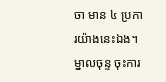ចា មាន ៤ ប្រការយ៉ាងនេះឯង។ ម្នាលចុន្ទ ចុះការ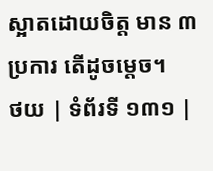ស្អាតដោយចិត្ត មាន ៣ ប្រការ តើដូចម្តេច។
ថយ | ទំព័រទី ១៣១ |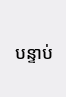បន្ទាប់